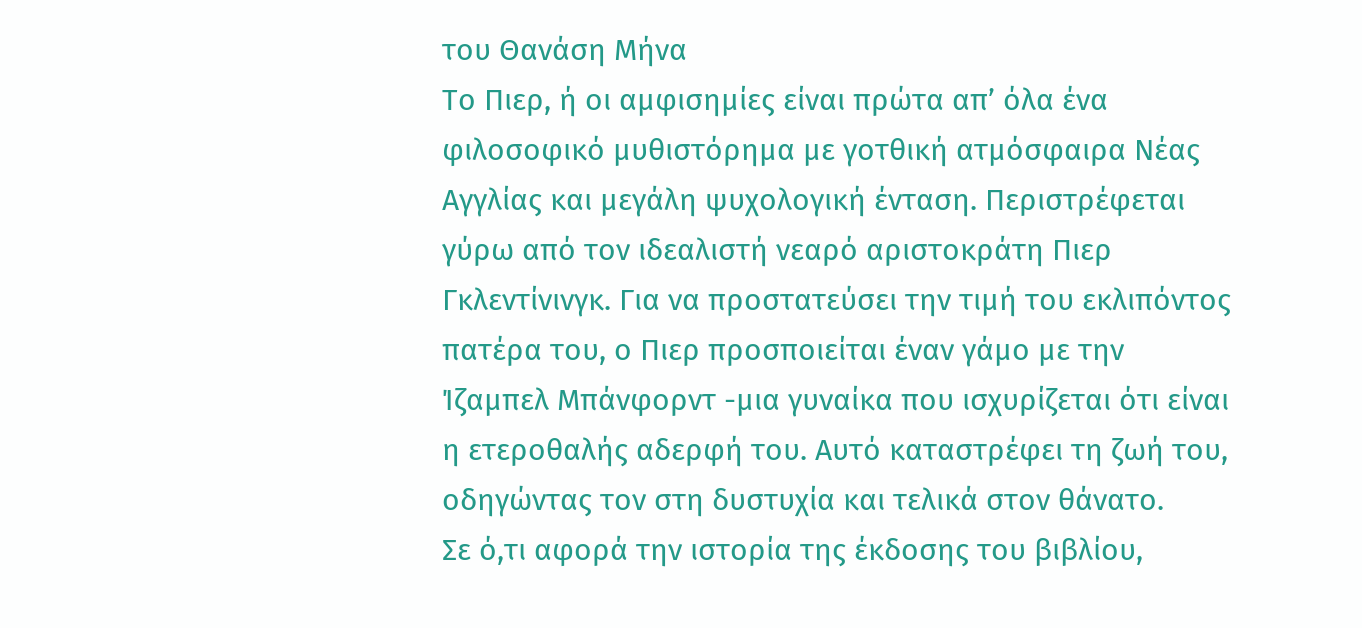του Θανάση Μήνα
Το Πιερ, ή οι αμφισημίες είναι πρώτα απ’ όλα ένα φιλοσοφικό μυθιστόρημα με γοτθική ατμόσφαιρα Νέας Αγγλίας και μεγάλη ψυχολογική ένταση. Περιστρέφεται γύρω από τον ιδεαλιστή νεαρό αριστοκράτη Πιερ Γκλεντίνινγκ. Για να προστατεύσει την τιμή του εκλιπόντος πατέρα του, ο Πιερ προσποιείται έναν γάμο με την Ίζαμπελ Μπάνφορντ -μια γυναίκα που ισχυρίζεται ότι είναι η ετεροθαλής αδερφή του. Αυτό καταστρέφει τη ζωή του, οδηγώντας τον στη δυστυχία και τελικά στον θάνατο.
Σε ό,τι αφορά την ιστορία της έκδοσης του βιβλίου,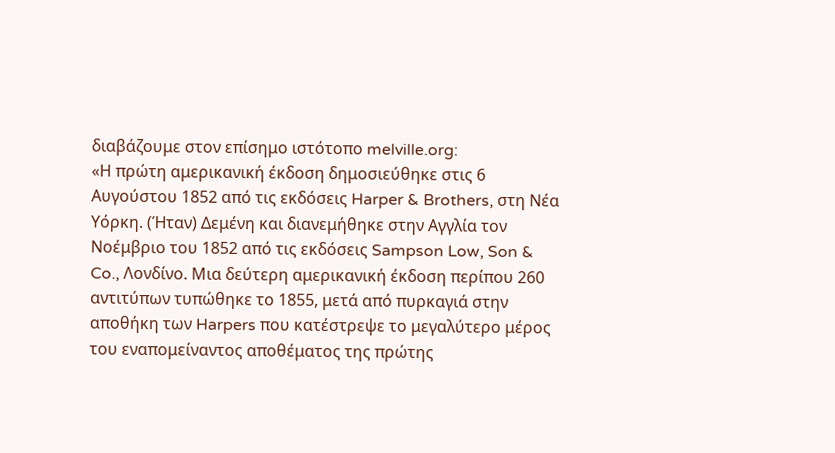διαβάζουμε στον επίσημο ιστότοπο melville.org:
«Η πρώτη αμερικανική έκδοση δημοσιεύθηκε στις 6 Αυγούστου 1852 από τις εκδόσεις Harper & Brothers, στη Νέα Υόρκη. (Ήταν) Δεμένη και διανεμήθηκε στην Αγγλία τον Νοέμβριο του 1852 από τις εκδόσεις Sampson Low, Son & Co., Λονδίνο. Μια δεύτερη αμερικανική έκδοση περίπου 260 αντιτύπων τυπώθηκε το 1855, μετά από πυρκαγιά στην αποθήκη των Harpers που κατέστρεψε το μεγαλύτερο μέρος του εναπομείναντος αποθέματος της πρώτης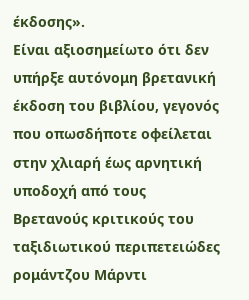έκδοσης».
Είναι αξιοσημείωτο ότι δεν υπήρξε αυτόνομη βρετανική έκδοση του βιβλίου, γεγονός που οπωσδήποτε οφείλεται στην χλιαρή έως αρνητική υποδοχή από τους Βρετανούς κριτικούς του ταξιδιωτικού περιπετειώδες ρομάντζου Μάρντι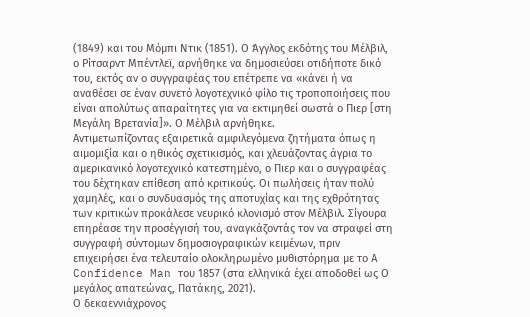(1849) και του Μόμπι Ντικ (1851). Ο Άγγλος εκδότης του Μέλβιλ, ο Ρίτσαρντ Μπέντλεϊ, αρνήθηκε να δημοσιεύσει οτιδήποτε δικό του, εκτός αν ο συγγραφέας του επέτρεπε να «κάνει ή να αναθέσει σε έναν συνετό λογοτεχνικό φίλο τις τροποποιήσεις που είναι απολύτως απαραίτητες για να εκτιμηθεί σωστά ο Πιερ [στη Μεγάλη Βρετανία]». Ο Μέλβιλ αρνήθηκε.
Αντιμετωπίζοντας εξαιρετικά αμφιλεγόμενα ζητήματα όπως η αιμομιξία και ο ηθικός σχετικισμός, και χλευάζοντας άγρια το αμερικανικό λογοτεχνικό κατεστημένο, ο Πιερ και ο συγγραφέας του δέχτηκαν επίθεση από κριτικούς. Οι πωλήσεις ήταν πολύ χαμηλές, και ο συνδυασμός της αποτυχίας και της εχθρότητας των κριτικών προκάλεσε νευρικό κλονισμό στον Μέλβιλ. Σίγουρα επηρέασε την προσέγγισή του, αναγκάζοντάς τον να στραφεί στη συγγραφή σύντομων δημοσιογραφικών κειμένων, πριν επιχειρήσει ένα τελευταίο ολοκληρωμένο μυθιστόρημα με το A Confidence Man του 1857 (στα ελληνικά έχει αποδοθεί ως Ο μεγάλος απατεώνας, Πατάκης, 2021).
Ο δεκαεννιάχρονος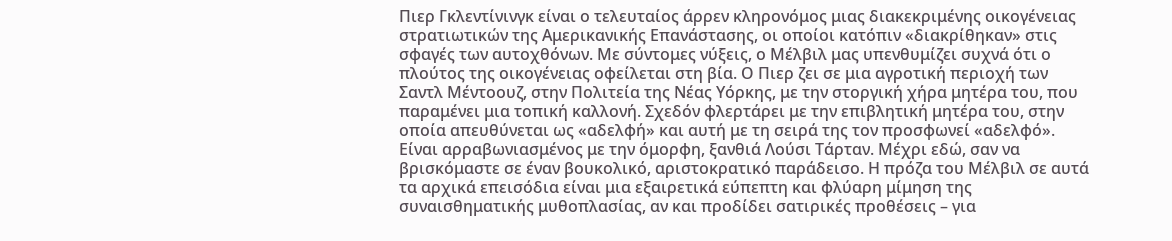Πιερ Γκλεντίνινγκ είναι ο τελευταίος άρρεν κληρονόμος μιας διακεκριμένης οικογένειας στρατιωτικών της Αμερικανικής Επανάστασης, οι οποίοι κατόπιν «διακρίθηκαν» στις σφαγές των αυτοχθόνων. Με σύντομες νύξεις, ο Μέλβιλ μας υπενθυμίζει συχνά ότι ο πλούτος της οικογένειας οφείλεται στη βία. Ο Πιερ ζει σε μια αγροτική περιοχή των Σαντλ Μέντοουζ, στην Πολιτεία της Νέας Υόρκης, με την στοργική χήρα μητέρα του, που παραμένει μια τοπική καλλονή. Σχεδόν φλερτάρει με την επιβλητική μητέρα του, στην οποία απευθύνεται ως «αδελφή» και αυτή με τη σειρά της τον προσφωνεί «αδελφό». Είναι αρραβωνιασμένος με την όμορφη, ξανθιά Λούσι Τάρταν. Μέχρι εδώ, σαν να βρισκόμαστε σε έναν βουκολικό, αριστοκρατικό παράδεισο. Η πρόζα του Μέλβιλ σε αυτά τα αρχικά επεισόδια είναι μια εξαιρετικά εύπεπτη και φλύαρη μίμηση της συναισθηματικής μυθοπλασίας, αν και προδίδει σατιρικές προθέσεις – για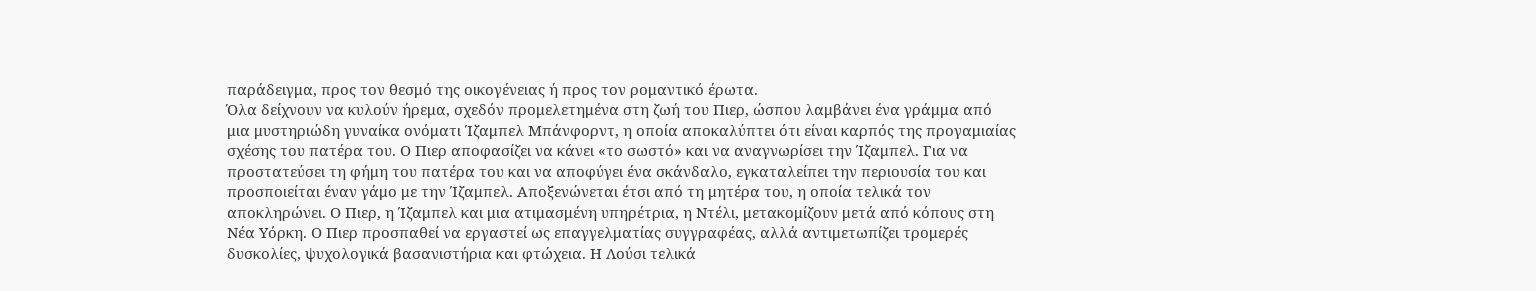παράδειγμα, προς τον θεσμό της οικογένειας ή προς τον ρομαντικό έρωτα.
Όλα δείχνουν να κυλούν ήρεμα, σχεδόν προμελετημένα στη ζωή του Πιερ, ώσπου λαμβάνει ένα γράμμα από μια μυστηριώδη γυναίκα ονόματι Ίζαμπελ Μπάνφορντ, η οποία αποκαλύπτει ότι είναι καρπός της προγαμιαίας σχέσης του πατέρα του. Ο Πιερ αποφασίζει να κάνει «το σωστό» και να αναγνωρίσει την Ίζαμπελ. Για να προστατεύσει τη φήμη του πατέρα του και να αποφύγει ένα σκάνδαλο, εγκαταλείπει την περιουσία του και προσποιείται έναν γάμο με την Ίζαμπελ. Αποξενώνεται έτσι από τη μητέρα του, η οποία τελικά τον αποκληρώνει. Ο Πιερ, η Ίζαμπελ και μια ατιμασμένη υπηρέτρια, η Ντέλι, μετακομίζουν μετά από κόπους στη Νέα Υόρκη. Ο Πιερ προσπαθεί να εργαστεί ως επαγγελματίας συγγραφέας, αλλά αντιμετωπίζει τρομερές δυσκολίες, ψυχολογικά βασανιστήρια και φτώχεια. Η Λούσι τελικά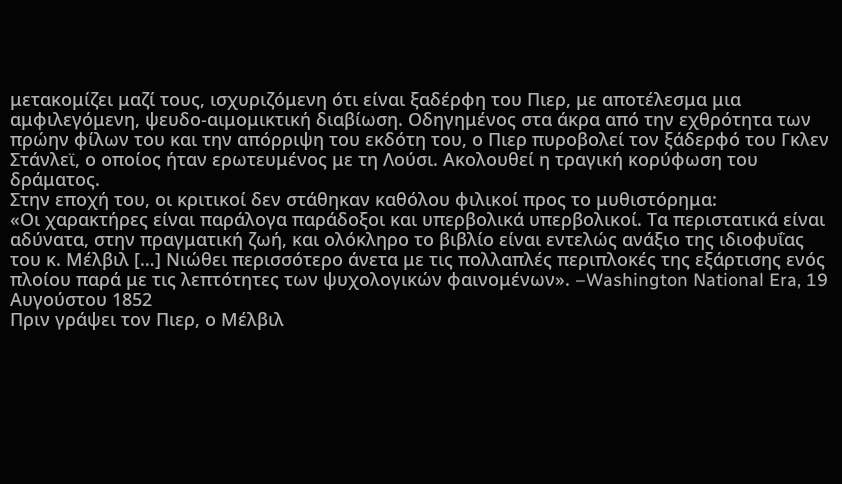μετακομίζει μαζί τους, ισχυριζόμενη ότι είναι ξαδέρφη του Πιερ, με αποτέλεσμα μια αμφιλεγόμενη, ψευδο-αιμομικτική διαβίωση. Οδηγημένος στα άκρα από την εχθρότητα των πρώην φίλων του και την απόρριψη του εκδότη του, ο Πιερ πυροβολεί τον ξάδερφό του Γκλεν Στάνλεϊ, ο οποίος ήταν ερωτευμένος με τη Λούσι. Ακολουθεί η τραγική κορύφωση του δράματος.
Στην εποχή του, οι κριτικοί δεν στάθηκαν καθόλου φιλικοί προς το μυθιστόρημα:
«Οι χαρακτήρες είναι παράλογα παράδοξοι και υπερβολικά υπερβολικοί. Τα περιστατικά είναι αδύνατα, στην πραγματική ζωή, και ολόκληρο το βιβλίο είναι εντελώς ανάξιο της ιδιοφυΐας του κ. Μέλβιλ […] Νιώθει περισσότερο άνετα με τις πολλαπλές περιπλοκές της εξάρτισης ενός πλοίου παρά με τις λεπτότητες των ψυχολογικών φαινομένων». –Washington National Era, 19 Αυγούστου 1852
Πριν γράψει τον Πιερ, ο Μέλβιλ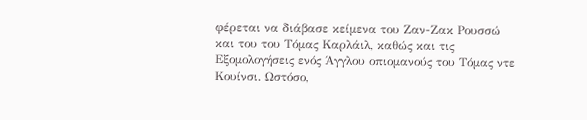φέρεται να διάβασε κείμενα του Ζαν-Ζακ Ρουσσώ και του του Τόμας Καρλάιλ, καθώς και τις Εξομολογήσεις ενός Άγγλου οπιομανούς του Τόμας ντε Κουίνσι. Ωστόσο,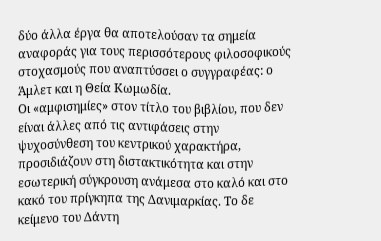δύο άλλα έργα θα αποτελούσαν τα σημεία αναφοράς για τους περισσότερους φιλοσοφικούς στοχασμούς που αναπτύσσει ο συγγραφέας: ο Άμλετ και η Θεία Κωμωδία.
Οι «αμφισημίες» στον τίτλο του βιβλίου, που δεν είναι άλλες από τις αντιφάσεις στην ψυχοσύνθεση του κεντρικού χαρακτήρα, προσιδιάζουν στη διστακτικότητα και στην εσωτερική σύγκρουση ανάμεσα στο καλό και στο κακό του πρίγκηπα της Δανιμαρκίας. Το δε κείμενο του Δάντη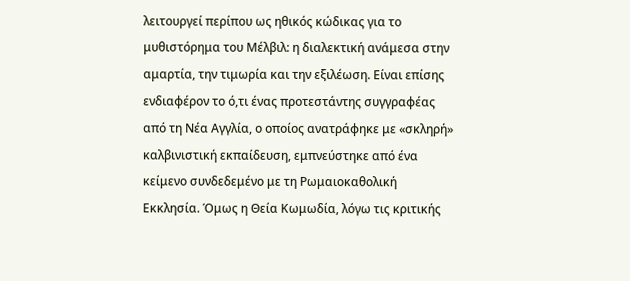λειτουργεί περίπου ως ηθικός κώδικας για το μυθιστόρημα του Μέλβιλ: η διαλεκτική ανάμεσα στην αμαρτία, την τιμωρία και την εξιλέωση. Είναι επίσης ενδιαφέρον το ό,τι ένας προτεστάντης συγγραφέας από τη Νέα Αγγλία, ο οποίος ανατράφηκε με «σκληρή» καλβινιστική εκπαίδευση, εμπνεύστηκε από ένα κείμενο συνδεδεμένο με τη Ρωμαιοκαθολική Εκκλησία. Όμως η Θεία Κωμωδία, λόγω τις κριτικής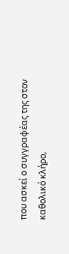που ασκεί ο συγγραφέας της στον καθολικό κλήρο,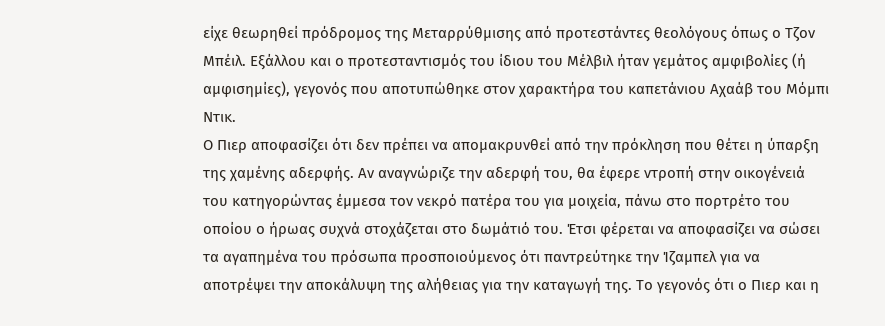είχε θεωρηθεί πρόδρομος της Μεταρρύθμισης από προτεστάντες θεολόγους όπως ο Τζον Μπέιλ. Εξάλλου και ο προτεσταντισμός του ίδιου του Μέλβιλ ήταν γεμάτος αμφιβολίες (ή αμφισημίες), γεγονός που αποτυπώθηκε στον χαρακτήρα του καπετάνιου Αχαάβ του Μόμπι Ντικ.
Ο Πιερ αποφασίζει ότι δεν πρέπει να απομακρυνθεί από την πρόκληση που θέτει η ύπαρξη της χαμένης αδερφής. Αν αναγνώριζε την αδερφή του, θα έφερε ντροπή στην οικογένειά του κατηγορώντας έμμεσα τον νεκρό πατέρα του για μοιχεία, πάνω στο πορτρέτο του οποίου ο ήρωας συχνά στοχάζεται στο δωμάτιό του. Έτσι φέρεται να αποφασίζει να σώσει τα αγαπημένα του πρόσωπα προσποιούμενος ότι παντρεύτηκε την Ίζαμπελ για να αποτρέψει την αποκάλυψη της αλήθειας για την καταγωγή της. Το γεγονός ότι ο Πιερ και η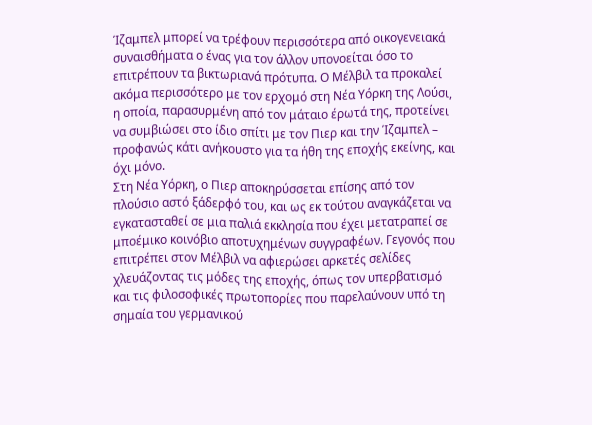Ίζαμπελ μπορεί να τρέφουν περισσότερα από οικογενειακά συναισθήματα ο ένας για τον άλλον υπονοείται όσο το επιτρέπουν τα βικτωριανά πρότυπα. Ο Μέλβιλ τα προκαλεί ακόμα περισσότερο με τον ερχομό στη Νέα Υόρκη της Λούσι, η οποία, παρασυρμένη από τον μάταιο έρωτά της, προτείνει να συμβιώσει στο ίδιο σπίτι με τον Πιερ και την Ίζαμπελ – προφανώς κάτι ανήκουστο για τα ήθη της εποχής εκείνης, και όχι μόνο.
Στη Νέα Υόρκη, ο Πιερ αποκηρύσσεται επίσης από τον πλούσιο αστό ξάδερφό του, και ως εκ τούτου αναγκάζεται να εγκατασταθεί σε μια παλιά εκκλησία που έχει μετατραπεί σε μποέμικο κοινόβιο αποτυχημένων συγγραφέων. Γεγονός που επιτρέπει στον Μέλβιλ να αφιερώσει αρκετές σελίδες χλευάζοντας τις μόδες της εποχής, όπως τον υπερβατισμό και τις φιλοσοφικές πρωτοπορίες που παρελαύνουν υπό τη σημαία του γερμανικού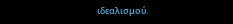ιδεαλισμού.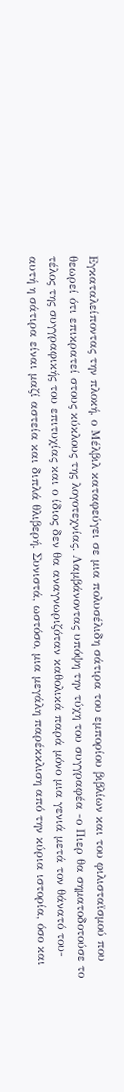Εγκαταλείποντας την πλοκή, ο Μέλβιλ καταφεύγει σε μια πολυσέλιδη σάτιρα του εμπορίου βιβλίων και του φιλισταϊσμού που θεωρεί ότι επικρατεί στους κύκλους της λογοτεχνίας. Λαμβάνοντας υπόψη την τύχη του συγγραφέα -ο Πιερ θα σηματοδοτούσε το τέλος της συγγραφικής του επιτυχίας και ο ίδιος δεν θα αναγνωριζόταν καθολικά παρά μόνο μια γενιά μετά τον θάνατό του- αυτή η σάτιρα είναι μαζί αστεία και διπλά θλιβερή. Συνιστά, ωστόσο, μια μεγάλη παρέκκλιση από την κύρια ιστορία, όσο και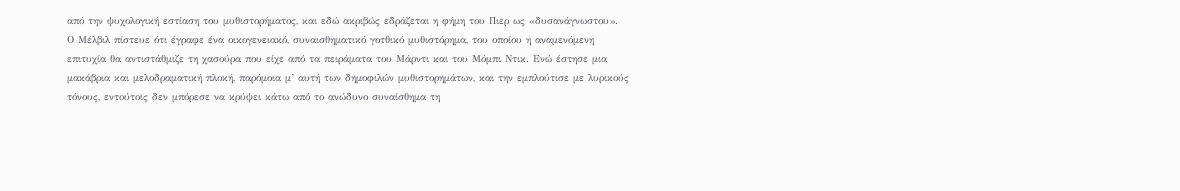από την ψυχολογική εστίαση του μυθιστορήματος, και εδώ ακριβώς εδράζεται η φήμη του Πιερ ως «δυσανάγνωστου».
Ο Μέλβιλ πίστευε ότι έγραφε ένα οικογενειακό, συναισθηματικό γοτθικό μυθιστόρημα, του οποίου η αναμενόμενη επιτυχία θα αντιστάθμιζε τη χασούρα που είχε από τα πειράματα του Μάρντι και του Μόμπι Ντικ. Ενώ έστησε μια μακάβρια και μελοδραματική πλοκή, παρόμοια μ’ αυτή των δημοφιλών μυθιστορημάτων, και την εμπλούτισε με λυρικούς τόνους, εντούτοις δεν μπόρεσε να κρύψει κάτω από το ανώδυνο συναίσθημα τη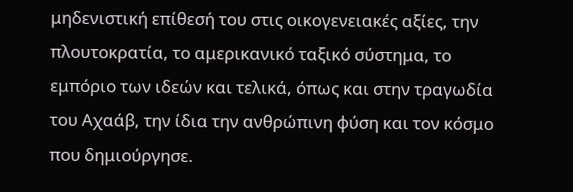μηδενιστική επίθεσή του στις οικογενειακές αξίες, την πλουτοκρατία, το αμερικανικό ταξικό σύστημα, το εμπόριο των ιδεών και τελικά, όπως και στην τραγωδία του Αχαάβ, την ίδια την ανθρώπινη φύση και τον κόσμο που δημιούργησε.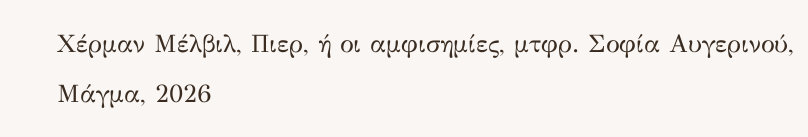Χέρμαν Μέλβιλ, Πιερ, ή οι αμφισημίες, μτφρ. Σοφία Αυγερινού, Μάγμα, 2026